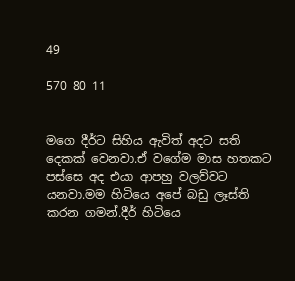49

570 80 11


මගෙ දීර්ට සිහිය ඇවිත් අදට සති දෙකක් වෙනවා.ඒ වගේම මාස හතකට පස්සෙ අද එයා ආපහු වලව්වට යනවා.මම හිටියෙ අපේ බඩු ලෑස්ති කරන ගමන්.දීර් හිටියෙ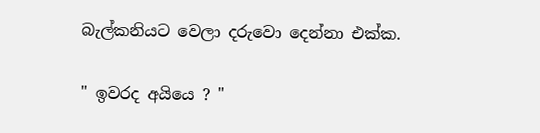බැල්කනියට වෙලා දරුවො දෙන්නා එක්ක.

" ඉවරද අයියෙ ? "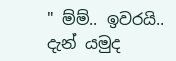" ම්ම්.. ඉවරයි.. දැන් යමුද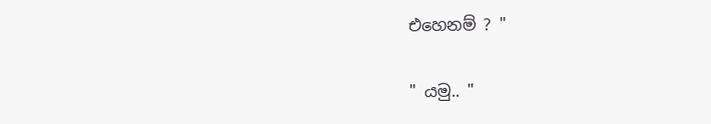එහෙනම් ? "

" යමු.. "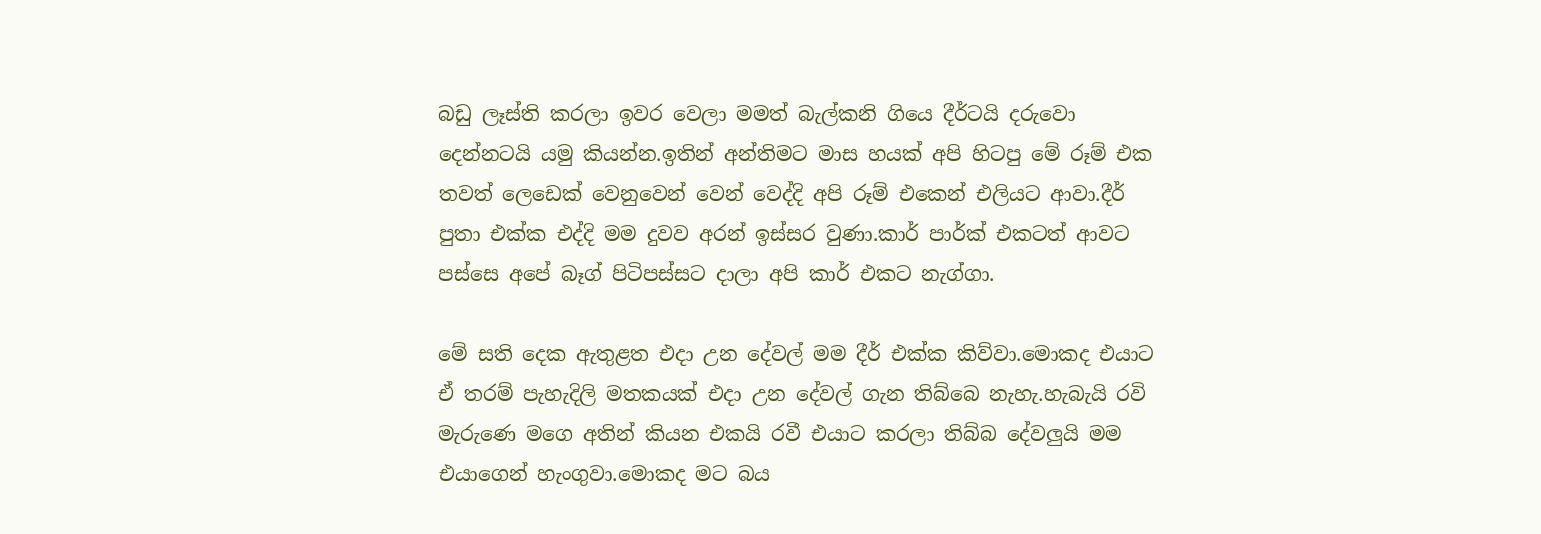බඩු ලෑස්ති කරලා ඉවර වෙලා මමත් බැල්කනි ගියෙ දීර්ටයි දරුවො දෙන්නටයි යමු කියන්න.ඉතින් අන්තිමට මාස හයක් අපි හිටපු මේ රූම් එක තවත් ලෙඩෙක් වෙනුවෙන් වෙන් වෙද්දි අපි රූම් එකෙන් එලියට ආවා.දීර් පුතා එක්ක එද්දි මම දුවව අරන් ඉස්සර වුණා.කාර් පාර්ක් එකටත් ආවට පස්සෙ අපේ බෑග් පිටිපස්සට දාලා අපි කාර් එකට නැග්ගා.

මේ සති දෙක ඇතුළත එදා උන දේවල් මම දීර් එක්ක කිව්වා.මොකද එයාට ඒ තරම් පැහැදිලි මතකයක් එදා උන දේවල් ගැන තිබ්බෙ නැහැ.හැබැයි රවි මැරුණෙ මගෙ අතින් කියන එකයි රවී එයාට කරලා තිබ්බ දේවලුයි මම එයාගෙන් හැංගුවා.මොකද මට බය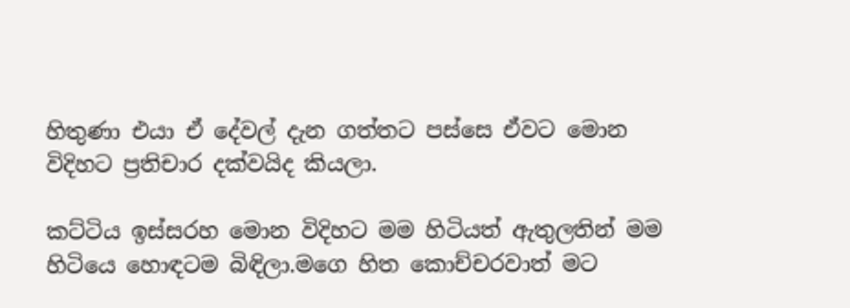හිතුණා එයා ඒ දේවල් දැන ගත්තට පස්සෙ ඒවට මොන විදිහට ප්‍රතිචාර දක්වයිද කියලා.

කට්ටිය ඉස්සරහ මොන විදිහට මම හිටියත් ඇතුලතින් මම හිටියෙ හොඳටම බිඳිලා.මගෙ හිත කොච්චරවාත් මට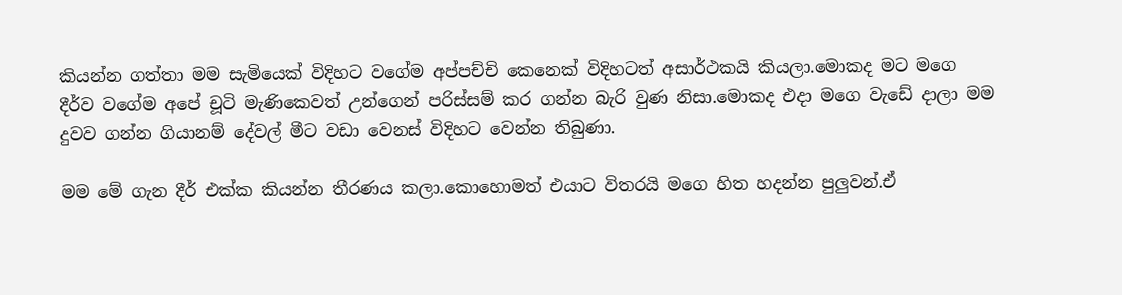කියන්න ගත්තා මම සැමියෙක් විදිහට වගේම අප්පච්චි කෙනෙක් විදිහටත් අසාර්ථකයි කියලා.මොකද මට මගෙ දීර්ව වගේම අපේ චූටි මැණිකෙවත් උන්ගෙන් පරිස්සම් කර ගන්න බැරි වුණ නිසා.මොකද එදා මගෙ වැඩේ දාලා මම දුවව ගන්න ගියානම් දේවල් මීට වඩා වෙනස් විදිහට වෙන්න තිබුණා.

මම මේ ගැන දීර් එක්ක කියන්න තීරණය කලා.කොහොමත් එයාට විතරයි මගෙ හිත හදන්න පුලුවන්.ඒ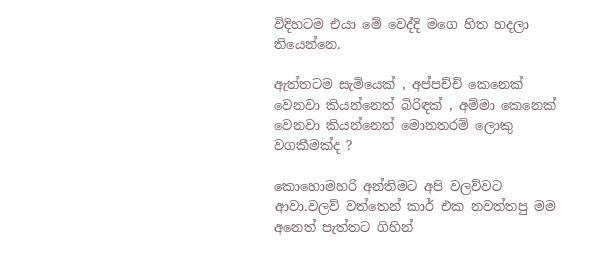විදිහටම එයා මේ වෙද්දි මගෙ හිත හදලා තියෙන්නෙ.

ඇත්තටම සැමියෙක් , අප්පච්චි කෙනෙක් වෙනවා කියන්නෙත් බිරිඳක් , අම්මා කෙනෙක් වෙනවා කියන්නෙත් මොනතරම් ලොකු වගකීමක්ද ?

කොහොමහරි අන්තිමට අපි වලව්වට ආවා.වලව් වත්තෙන් කාර් එක නවත්තපු මම අනෙත් පැත්තට ගිහින්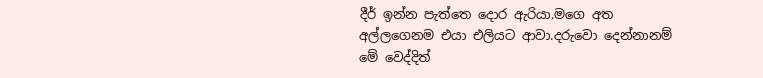දීර් ඉන්න පැත්තෙ දොර ඇරියා.මගෙ අත අල්ලගෙනම එයා එලියට ආවා.දරුවො දෙන්නානම් මේ වෙද්දිත්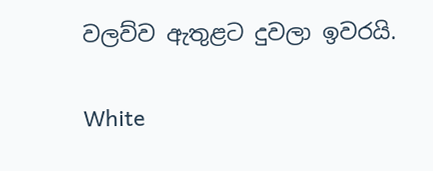වලව්ව ඇතුළට දුවලා ඉවරයි.

White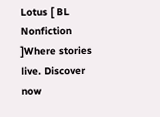Lotus [ BL Nonfiction ]Where stories live. Discover now